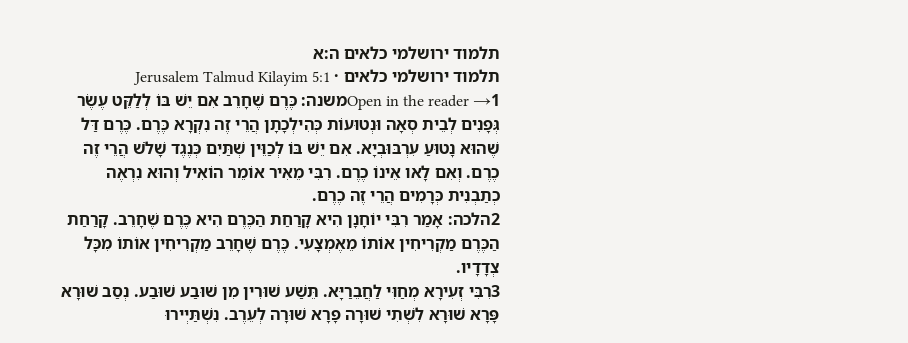תלמוד ירושלמי כלאים ה:א
תלמוד ירושלמי כלאים · Jerusalem Talmud Kilayim 5:1
Open in the reader →1משנה: כֶּרֶם שֶׁחָרֵב אִם יֵשׁ בּוֹ לְלַקֵּט עֶשֶׂר גְּפָנִים לְבֵית סְאָה וּנְטוּעוֹת כְּהִילְכָתָן הֲרֵי זֶה נִקְרָא כֶּרֶם. כֶּרֶם דַּל שֶׁהוּא נָטוּעַ עִרְבּוּבְיָא. אִם יֵשׁ בּוֹ לְכַוֵּין שְׁתַּיִם כְּנֶגֶד שָׁלֹשׁ הֲרֵי זֶה כֶרֶם. וְאִם לָאו אֵינוֹ כֶרֶם. רִבִּי מֵאִיר אוֹמֵר הוֹאִיל וְהוּא נִרְאֶה כְתַבְנִית כְּרָמִים הֲרֵי זֶה כֶרֶם.
2הלכה: אָמַר רִבִּי יוֹחָנָן הִיא קָרַחַת הַכֶּרֶם הִיא כֶּרֶם שֶׁחָרֵב. קָרַחַת הַכֶּרֶם מַקְרִיחִין אוֹתוֹ מֵאֶמְצָעִי. כֶּרֶם שֶׁחָרֵב מַקְרִיחִין אוֹתוֹ מִכָּל צְדָדָיו.
3רִבִּי זְעִירָא מְחַוִּי לַחֲבֵרַיָּא. תֵּשַׁע שׁוּרִין מִן שׁוּבַע שׁוּבַע. נְסַב שׁוּרָא פָּרָא שׁוּרָא לִשְׁתִי שׁוּרָה פָּרָא שׁוּרָה לְעֵרֶב. נִשְׁתַּיְירוּ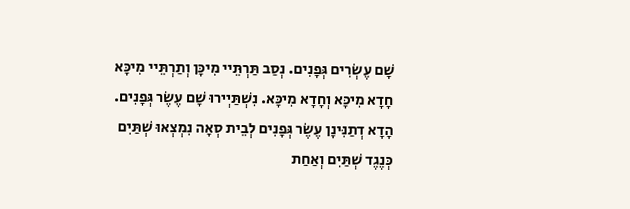שָׁם עֶשְׂרִים גְּפָנִים. נְסַב תַּרְתֵּיי מִיכָּן וְתַרְתֵּיי מִיכָּא חָדָא מִיכָּא וְחָדָא מִיכָּא. נִשְׁתַּיְירוּ שָׁם עֶשֶׂר גְּפָנִים. הָדָא דְתַנִּינָן עֶשֶׂר גְּפָנִים לְבֵית סְאָה נִמְצְאוּ שְׁתַּיִם כְּנֶגֶד שְׁתַּיִם וְאַחַת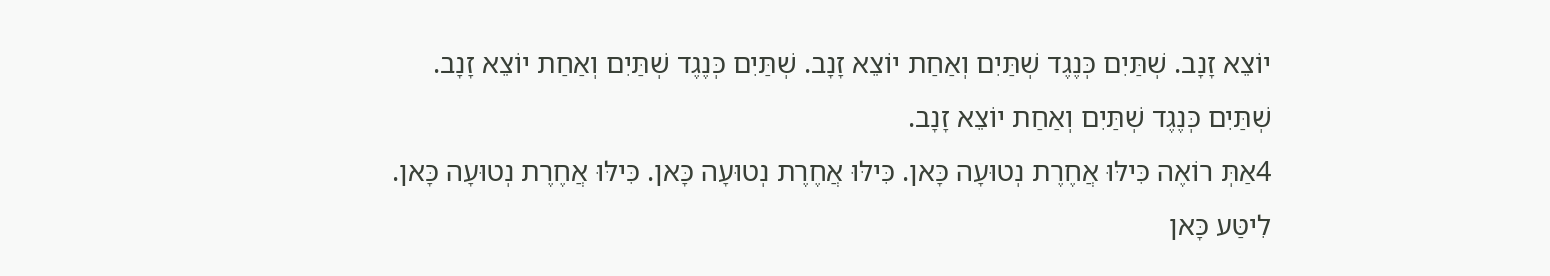יוֹצֵא זָנָב. שְׁתַּיִם כְּנֶגֶד שְׁתַּיִם וְאַחַת יוֹצֵא זָנָב. שְׁתַּיִם כְּנֶגֶד שְׁתַּיִם וְאַחַת יוֹצֵא זָנָב. שְׁתַּיִם כְּנֶגֶד שְׁתַּיִם וְאַחַת יוֹצֵא זָנָב.
4אַתְּ רוֹאֶה כִּילּוּ אֲחֶרֶת נְטוּעָה כָּאן. כִּילּוּ אֲחֶרֶת נְטוּעָה כָּאן. כִּילּוּ אֲחֶרֶת נְטוּעָה כָּאן. לִיטַּע כָּאן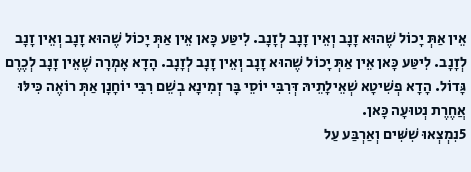אֵין אַתְּ יָכוֹל שֶׁהוּא זָנָב וְאֵין זָנָב לְזָנָב. לִיטַּע כָּאן אֵין אַתְּ יָכוֹל שֶׁהוּא זָנָב וְאֵין זָנָב לְזָנָב. לִיטַּע כָּאן אֵין אַתְּ יָכוֹל שֶׁהוּא זָנָב וְאֵין זָנָב לְזָנָב. הָדָא אָמְרָה שֶׁאֵין זָנָב לְכֶרֶם גָּדוֹל. הָדָא פְשִׁיטָא שְׁאֵילָתֵיהּ דְּרִבִּי יוֹסֵי בָּר זְמִינָא בְשֵׁם רִבִּי יוֹחָנָן אַתְּ רוֹאֶה כִּילּוּ אֲחֶרֶת נְטוּעָה כָּאן.
5נִמְצְאוּ שִׁשִּׁים וְאַרְבַּע עַל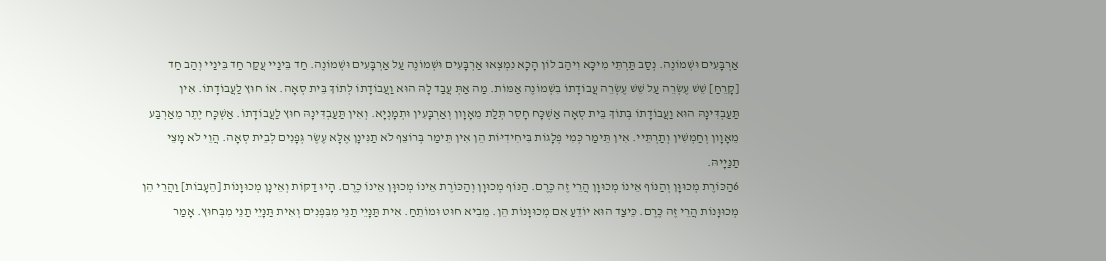אַרְבָּעִים וּשְׁמוֹנֶה. נְסַב תַּרְתֵּי מִיכָּא וִיהַב לוֹן הָכָא נִמְצְאוּ אַרְבָּעִים וּשְׁמוֹנֶה עַל אַרְבָּעִים וּשְׁמוֹנֶה. חַד בֵּינַיי עֲקַר חַד בֵּינַיי וְהַב חַד [קָרֵחַ] שֵׁשׁ עֶשְׂרֵה עַל שֵׁשׁ עֶשְׂרֵה עֲבוֹדָתוֹ בִשְׁמוֹנֶה אַמּוֹת. מַה אַתְּ עֲבַד לָהּ הוּא וַעֲבוֹדָתוֹ לְתוֹךְ בֵּית סְאָה. אוֹ חוּץ לַעֲבוֹדָתוֹ. אִין תַּעַבְדִּינָהּ הוּא וַעֲבוֹדָתוֹ בְּתוֹךְ בֵּית סְאָה אַשְׁכָּח חָסֵר תְּלַת מֵאָוָון וְאַרְבָּעִין וּתְמָנְיָא. וְאִין תַּעַבְדִּינָהּ חוּץ לַעֲבוֹדָתוֹ. אַשְׁכָּח יֶתֶר מֵאַרְבַּע מֵאָוָון וְחַמְשִׁין וְתַרְתֵּיי. אִין תֵּימַר כְּמִי פְלָגוֹת בִּיחִידִיּוֹת הֵן אִין תֵּימַר בְּרוֹצֵף לֹא תַנִּינָן אֶלָּא עֶשֶׂר גְּפָנִים לְבֵית סְאָה. הֲוֵי לֹא מָצֵי תַנַּיָיהּ.
6הַכּוֹרֶת מְכוּוָּן וְהַנּוֹף אֵינוֹ מְכוּוָּן הֲרֵי זֶה כֶּרֶם. הַנּוֹף מְכוּוָן וְהַכּוֹרֶת אֵינוֹ מְכוּוָּן אֵינוֹ כֶרֶם. הָיוּ דַקּוֹת וְאֵינָן מְכוּוָּנוֹת [הֵעָבוֹת] וַהֲרֵי הֵן מְכוּוָּנוֹת הֲרֵי זֶה כֶּרֶם. כֵּיצַד הוּא יוֹדֵעַ אִם מְכוּוָּנוֹת הֵן. מֵבִיא חוּט וּמוֹתֵחַ. אִית תַּנָּיֵי תַנֵּי מִבִּפְנִים וְאִית תַּנָּיֵי תַנֵּי מִבְּחוּץ. אָמַר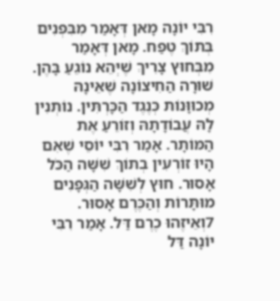רִבִּי יוֹנָה מָאן דְּאָמַר מִבִּפְנִים בְּתוֹךְ טֶפַח. מָאן דְּאָמַר מִבְּחוּץ צָרִיךְ שֶׁיְּהֵא נוֹגֵעַ בָּהֶן. שׁוּרָה הַחִיצוֹנָה שֶׁאֵינָהּ מְכוּוָּנוֹת כְּנֶגֶד הַכָּרְתִּין. נוֹתְנִין לָהּ עֲבוֹדָתָהּ וְזוֹרֵעַ אֶת הַמּוֹתָר. אָמַר רִבִּי יוֹסֵי שֶׁאִם הָיוּ זוֹרְעִין בְתוֹךְ שִׁשָּׁה הַכֹּל אָסוּר. חוּץ לְשִׁשָּׁה הַגְּפָנִים מוּתָּרוֹת וְהַכֶּרֶם אָסוּר.
7וְאֵיזֶהוּ כֶרֶם דַּל. אָמַר רִבִּי יוֹנָה דַּל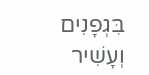בִּגְפָנִים וְעָשִׁיר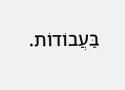בַּעֲבוֹדוֹת.